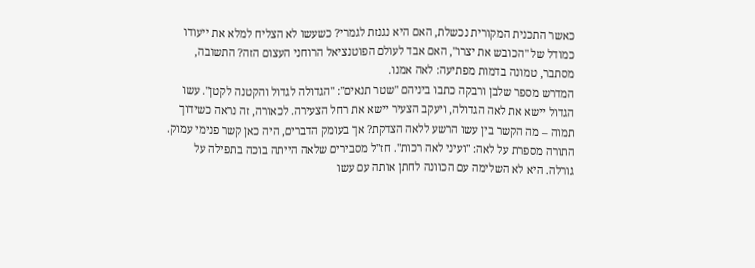כאשר התכנית המקורית נכשלת, האם היא נגנזת לגמרי? כשעשו לא הצליח למלא את ייעודו כמודל של "הכובש את יצרו", האם אבד לעולם הפוטנציאל הרוחני העצום הזה? התשובה, מסתבר, טמונה בדמות מפתיעה: לאה אמנו.
המדרש מספר שלבן ורבקה כתבו ביניהם "שטר תנאים": "הגדולה לגדול והקטנה לקטן". עשו הגדול יישא את לאה הגדולה, ויעקב הצעיר יישא את רחל הצעירה. לכאורה, זה נראה כשידוך תמוה – מה הקשר בין עשו הרשע ללאה הצדקת? אך בעומק הדברים, היה כאן קשר פנימי עמוק.
התורה מספרת על לאה: "ועיני לאה רכות". חז"ל מסבירים שלאה הייתה בוכה בתפילה על גורלה. היא לא השלימה עם הכוונה לחתן אותה עם עשו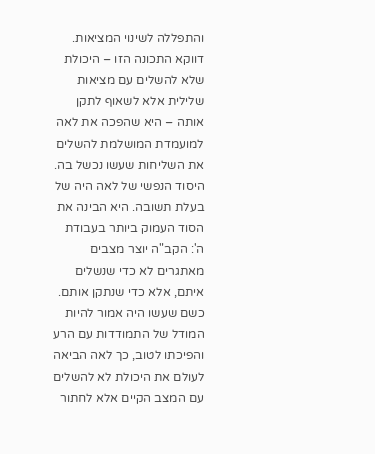והתפללה לשינוי המציאות. דווקא התכונה הזו – היכולת שלא להשלים עם מציאות שלילית אלא לשאוף לתקן אותה – היא שהפכה את לאה למועמדת המושלמת להשלים את השליחות שעשו נכשל בה.
היסוד הנפשי של לאה היה של בעלת תשובה. היא הבינה את הסוד העמוק ביותר בעבודת ה': הקב"ה יוצר מצבים מאתגרים לא כדי שנשלים איתם, אלא כדי שנתקן אותם. כשם שעשו היה אמור להיות המודל של התמודדות עם הרע והפיכתו לטוב, כך לאה הביאה לעולם את היכולת לא להשלים עם המצב הקיים אלא לחתור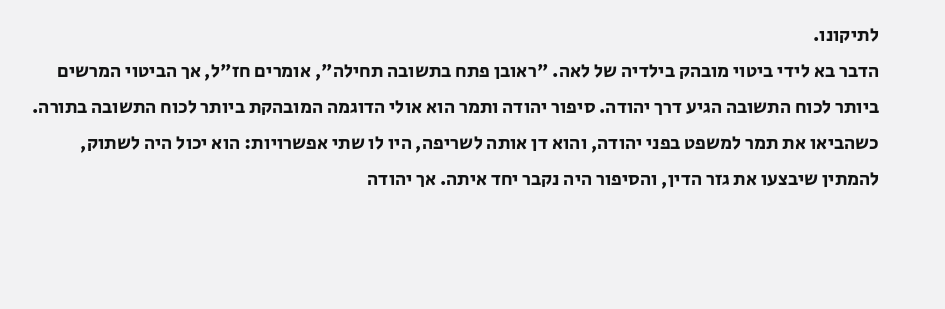לתיקונו.
הדבר בא לידי ביטוי מובהק בילדיה של לאה. "ראובן פתח בתשובה תחילה", אומרים חז"ל, אך הביטוי המרשים ביותר לכוח התשובה הגיע דרך יהודה. סיפור יהודה ותמר הוא אולי הדוגמה המובהקת ביותר לכוח התשובה בתורה.
כשהביאו את תמר למשפט בפני יהודה, והוא דן אותה לשריפה, היו לו שתי אפשרויות: הוא יכול היה לשתוק, להמתין שיבצעו את גזר הדין, והסיפור היה נקבר יחד איתה. אך יהודה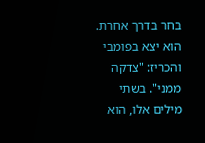בחר בדרך אחרת. הוא יצא בפומבי והכריז: "צדקה ממני". בשתי מילים אלו, הוא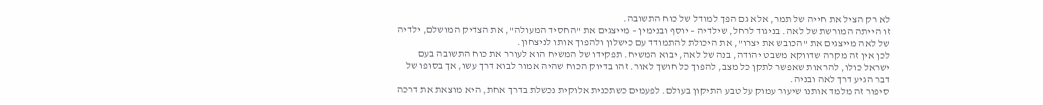לא רק הציל את חייה של תמר, אלא גם הפך למודל של כוח התשובה.
זו הייתה המורשת של לאה. בניגוד לרחל, שילדיה – יוסף ובנימין – מייצגים את "החסיד המעולה", את הצדיק המושלם, ילדיה של לאה מייצגים את "הכובש את יצרו", את היכולת להתמודד עם כישלון ולהפוך אותו לניצחון.
לכן אין זה מקרה שדווקא משבט יהודה, בנה של לאה, יבוא המשיח. תפקידו של המשיח הוא לעורר את כוח התשובה בעם ישראל כולו, להראות שאפשר לתקן כל מצב, להפוך כל חושך לאור. זהו בדיוק הכוח שהיה אמור לבוא דרך עשו, אך בסופו של דבר הגיע דרך לאה ובניה.
סיפור זה מלמד אותנו שיעור עמוק על טבע התיקון בעולם. לפעמים כשתכנית אלוקית נכשלת בדרך אחת, היא מוצאת את דרכה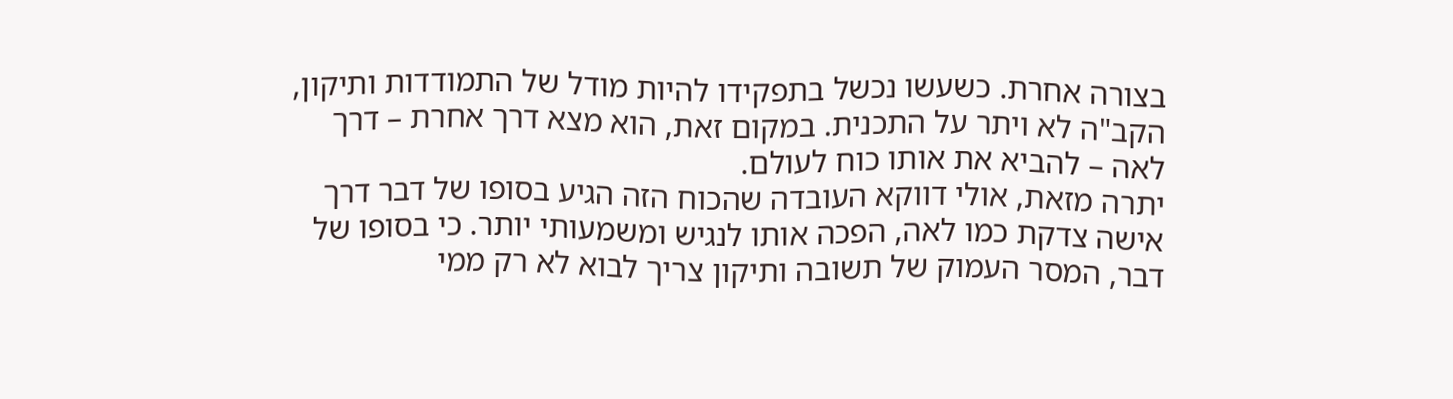בצורה אחרת. כשעשו נכשל בתפקידו להיות מודל של התמודדות ותיקון, הקב"ה לא ויתר על התכנית. במקום זאת, הוא מצא דרך אחרת – דרך לאה – להביא את אותו כוח לעולם.
יתרה מזאת, אולי דווקא העובדה שהכוח הזה הגיע בסופו של דבר דרך אישה צדקת כמו לאה, הפכה אותו לנגיש ומשמעותי יותר. כי בסופו של דבר, המסר העמוק של תשובה ותיקון צריך לבוא לא רק ממי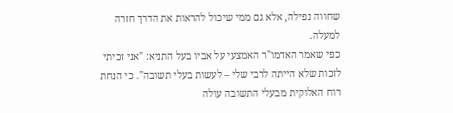שחווה נפילה, אלא גם ממי שיכול להראות את הדרך חזרה למעלה.
כפי שאמר האדמו"ר האמצעי על אביו בעל התניא: "אני זכיתי לזכות שלא הייתה לרבי שלי – לעשות בעלי תשובה". כי הנחת רוח האלוקית מבעלי התשובה עולה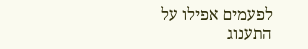לפעמים אפילו על התענוג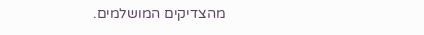מהצדיקים המושלמים.